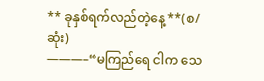** ခုနှစ်ရက်လည်တဲ့နေ့ **(စ/ဆုံး)
———–“မကြည်ရေ ငါက သေ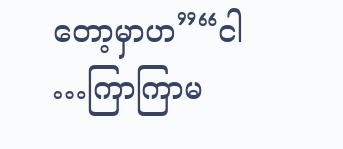တော့မှာဟ”“ငါ …ကြာကြာမ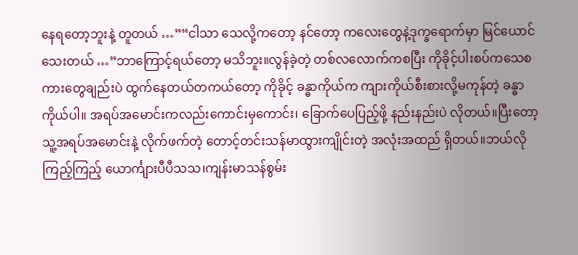နေရတော့ဘူးနဲ့ တူတယ် …”“ငါသာ သေလို့ကတော့ နင်တော့ ကလေးတွေနဲ့ဒုက္ခရောက်မှာ မြင်ယောင်သေးတယ် …”ဘာကြောင့်ရယ်တော့ မသိဘူး။လွန်ခဲ့တဲ့ တစ်လလောက်ကစပြီး ကိုခိုင့်ပါးစပ်ကသေစကားတွေချည်းပဲ ထွက်နေတယ်တကယ်တော့ ကိုခိုင့် ခန္ဓာကိုယ်က ကျားကိုယ်စီးစားလို့မကုန်တဲ့ ခန္ဓာကိုယ်ပါ။ အရပ်အမောင်းကလည်းကောင်းမှကောင်း၊ ခြောက်ပေပြည့်ဖို့ နည်းနည်းပဲ လိုတယ်။ပြီးတော့ သူ့အရပ်အမောင်းနဲ့ လိုက်ဖက်တဲ့ တောင့်တင်းသန်မာထွားကျိုင်းတဲ့ အလုံးအထည် ရှိတယ်။ဘယ်လိုကြည့်ကြည့် ယောင်္ကျားပီပီသသ၊ကျန်းမာသန်စွမ်း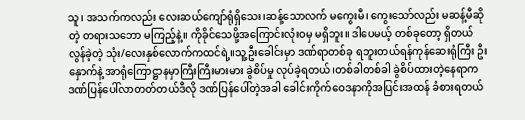သူ၊ အသက်ကလည်း လေးဆယ်ကျော်ရုံရှိသေး၊ဆန့်သောလက် မကွေးမီ၊ ကွေးသော်လည်း မဆန့်မီဆိုတဲ့ တရားသဘော မကြည့်နဲ့။ ကိုခိုင်သေဖို့အကြောင်းလုံးဝမှ မရှိဘူး။ ဒါပေမယ့် တစ်ခုတော့ ရှိတယ်လွန်ခဲ့တဲ့ သုံး/လေးနှစ်လောက်ကထင်ရဲ့။သူ့ဦးခေါင်းမှာ ဒဏ်ရာတစ်ခု ရဘူးတယ်ရန်ကုန်ဆေးရုံကြီး ဦးနှောက်နဲ့ အာရုံကြောဋ္ဌာနမှာကြီးကြီးမားမား ခွဲစိပ်မှု လုပ်ခဲ့ရတယ်၊တစ်ခါတစ်ခါ ခွဲစိပ်ထားတဲ့နေရာက ဒဏ်ပြန်ပေါ်လာတတ်တယ်ဒီလို ဒဏ်ပြန်ပေါ်တဲ့အခါ ခေါင်းကိုက်ဝေဒနာကိုအပြင်းအထန် ခံစားရတယ်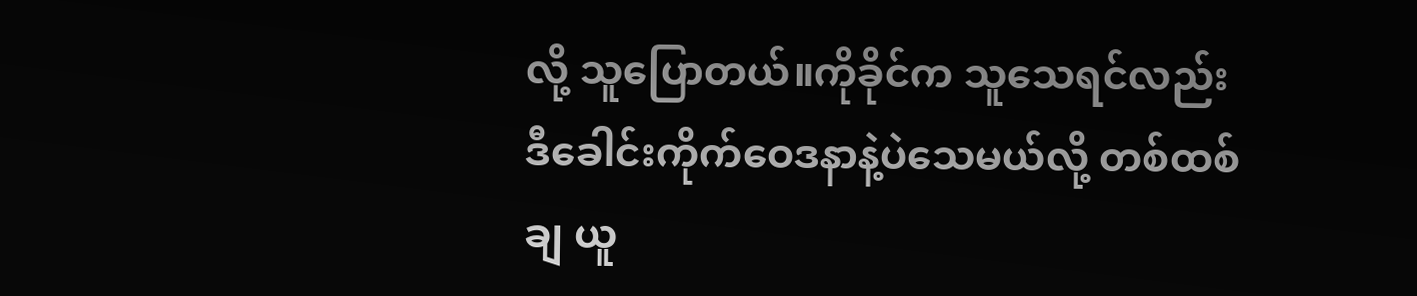လို့ သူပြောတယ်။ကိုခိုင်က သူသေရင်လည်း ဒီခေါင်းကိုက်ဝေဒနာနဲ့ပဲသေမယ်လို့ တစ်ထစ်ချ ယူ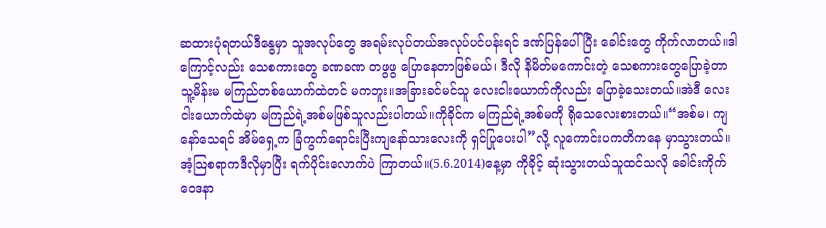ဆထားပုံရတယ်ဒီနွေမှာ သူအလုပ်တွေ အရမ်းလုပ်တယ်အလုပ်ပင်ပန်းရင် ဒဏ်ပြန်ပေါ်ပြီး ခေါင်းတွေ ကိုက်လာတယ်။ဒါကြောင့်လည်း သေစကားတွေ ခဏခဏ တဖွဖွ ပြောနေတာဖြစ်မယ်၊ ဒီလို နိမိတ်မကောင်းတဲ့ သေစကားတွေပြောခဲ့တာ သူ့မိန်းမ မကြည်တစ်ယောက်ထဲတင် မကဘူး။အခြားခင်မင်သူ လေးငါးယောက်ကိုလည်း ပြောခဲ့သေးတယ်။အဲဒီ လေးငါးယောက်ထဲမှာ မကြည်ရဲ့အစ်မဖြစ်သူလည်းပါတယ်။ကိုခိုင်က မကြည်ရဲ့အစ်မကို ရိုသေလေးစားတယ်။“အစ်မ၊ ကျနော်သေရင် အိမ်ရှေ့က ခြံကွက်ရောင်းပြီးကျနော်သားလေးကို ရှင်ပြုပေးပါ”လို့ လူကောင်းပကတိကနေ မှာသွားတယ်။ အံ့သြစရာကဒီလိုမှာပြီး ရက်ပိုင်းလောက်ပဲ ကြာတယ်။(5.6.2014)နေ့မှာ ကိုခိုင့် ဆုံးသွားတယ်သူထင်သလို ခေါင်းကိုက်ဝေဒနာ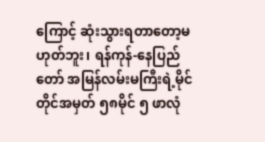ကြောင့် ဆုံးသွားရတာတော့မဟုတ်ဘူး၊ ရန်ကုန်-နေပြည်တော် အမြန်လမ်းမကြီးရဲ့မိုင်တိုင်အမှတ် ၅၈မိုင် ၅ ဖာလုံ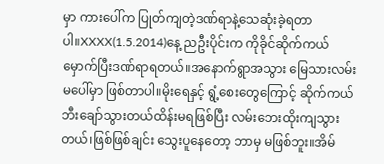မှာ ကားပေါ်က ပြုတ်ကျတဲ့ဒဏ်ရာနဲ့သေဆုံးခဲ့ရတာပါ။XXXX(1.5.2014)နေ့ ညဦးပိုင်းက ကိုခိုင်ဆိုက်ကယ်မှောက်ပြီးဒဏ်ရာရတယ်။အနောက်ရွာအသွား မြေသားလမ်းမပေါ်မှာ ဖြစ်တာပါ။မိုးရေနှင့် ရွံ့စေးတွေကြောင့် ဆိုက်ကယ်ဘီးချော်သွားတယ်ထိန်းမရဖြစ်ပြီး လမ်းဘေးထိုးကျသွားတယ်၊ဖြစ်ဖြစ်ချင်း သွေးပူနေတော့ ဘာမှ မဖြစ်ဘူး။အိမ်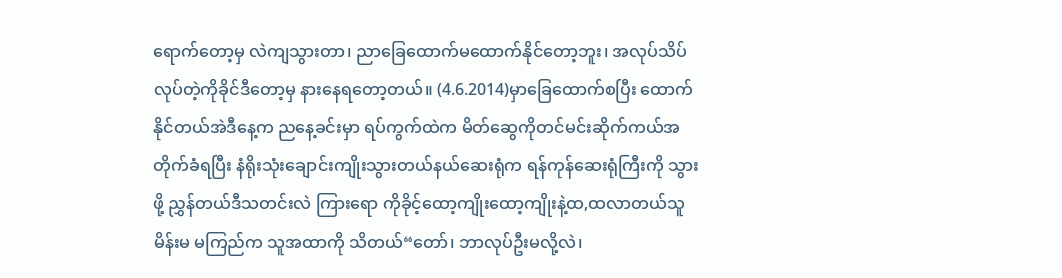ရောက်တော့မှ လဲကျသွားတာ၊ ညာခြေထောက်မထောက်နိုင်တော့ဘူး၊ အလုပ်သိပ်လုပ်တဲ့ကိုခိုင်ဒီတော့မှ နားနေရတော့တယ်။ (4.6.2014)မှာခြေထောက်စပြီး ထောက်နိုင်တယ်အဲဒီနေ့က ညနေ့ခင်းမှာ ရပ်ကွက်ထဲက မိတ်ဆွေကိုတင်မင်းဆိုက်ကယ်အတိုက်ခံရပြီး နံရိုးသုံးချောင်းကျိုးသွားတယ်နယ်ဆေးရုံက ရန်ကုန်ဆေးရုံကြီးကို သွားဖို့ ညွှန်တယ်ဒီသတင်းလဲ ကြားရော ကိုခိုင့်ထော့ကျိုးထော့ကျိုးနဲ့ထ,ထလာတယ်သူမိန်းမ မကြည်က သူအထာကို သိတယ်“တော်၊ ဘာလုပ်ဦးမလို့လဲ၊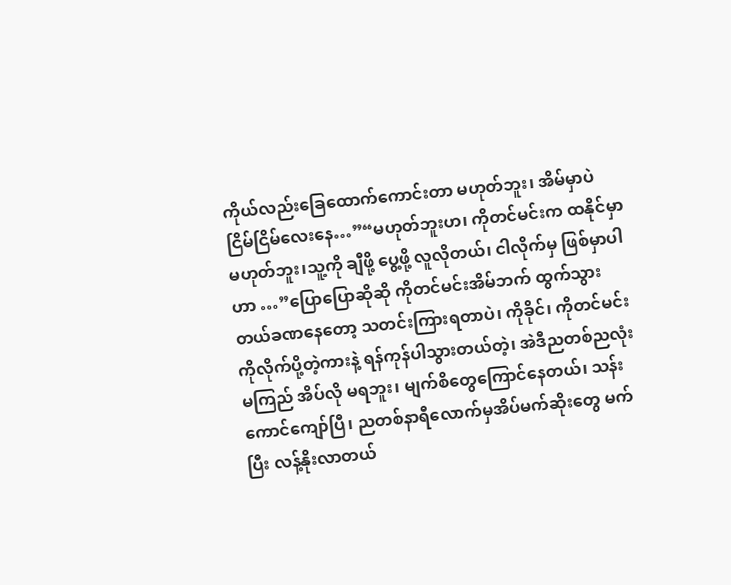ကိုယ်လည်းခြေထောက်ကောင်းတာ မဟုတ်ဘူး၊ အိမ်မှာပဲ ငြိမ်ငြိမ်လေးနေ…”“မဟုတ်ဘူးဟ၊ ကိုတင်မင်းက ထနိုင်မှာ မဟုတ်ဘူး၊သူ့ကို ချီဖို့ ပွေ့ဖို့ လူလိုတယ်၊ ငါလိုက်မှ ဖြစ်မှာပါဟာ …”ပြောပြောဆိုဆို ကိုတင်မင်းအိမ်ဘက် ထွက်သွားတယ်ခဏနေတော့ သတင်းကြားရတာပဲ၊ ကိုခိုင်၊ ကိုတင်မင်းကိုလိုက်ပို့တဲ့ကားနဲ့ ရန်ကုန်ပါသွားတယ်တဲ့၊ အဲဒီညတစ်ညလုံး မကြည် အိပ်လို မရဘူး၊ မျက်စိတွေကြောင်နေတယ်၊ သန်းကောင်ကျော်ပြီ၊ ညတစ်နာရီလောက်မှအိပ်မက်ဆိုးတွေ မက်ပြီး လန့်နိုးလာတယ်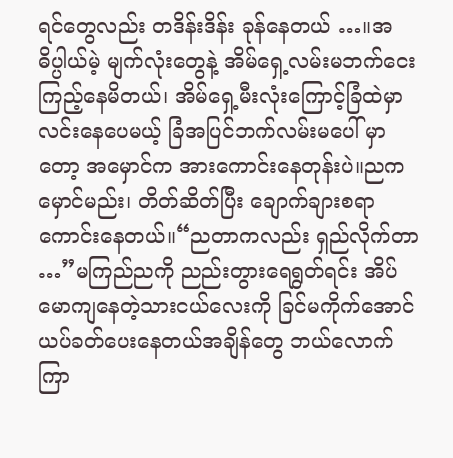ရင်တွေလည်း တဒိန်းဒိန်း ခုန်နေတယ် …။အဓိပ္ပါယ်မဲ့ မျက်လုံးတွေနဲ့ အိမ်ရှေ့လမ်းမဘက်ငေးကြည့်နေမိတယ်၊ အိမ်ရှေ့မီးလုံးကြောင့်ခြံထဲမှာ လင်းနေပေမယ့် ခြံအပြင်ဘက်လမ်းမပေါ် မှာတော့ အမှောင်က အားကောင်းနေတုန်းပဲ။ညက မှောင်မည်း၊ တိတ်ဆိတ်ပြီး ချောက်ချားစရာကောင်းနေတယ်။“ညတာကလည်း ရှည်လိုက်တာ …”မကြည်ညကို ညည်းတွားရေရွတ်ရင်း အိပ်မောကျနေတဲ့သားငယ်လေးကို ခြင်မကိုက်အောင် ယပ်ခတ်ပေးနေတယ်အချိန်တွေ ဘယ်လောက်ကြာ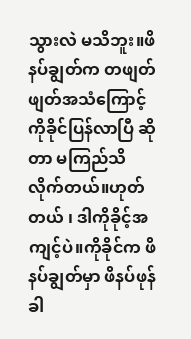သွားလဲ မသိဘူး။ဖိနပ်ချွတ်က တဖျတ်ဖျတ်အသံကြောင့် ကိုခိုင်ပြန်လာပြီ ဆိုတာ မကြည်သိလိုက်တယ်။ဟုတ်တယ် ၊ ဒါကိုခိုင့်အကျင့်ပဲ။ကိုခိုင်က ဖိနပ်ချွတ်မှာ ဖိနပ်ဖုန်ခါ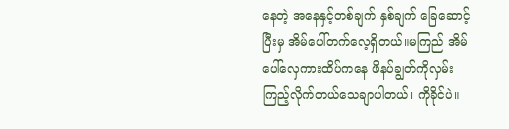နေတဲ့ အနေနှင့်တစ်ချက် နှစ်ချက် ခြေဆောင့်ပြီးမှ အိမ်ပေါ်တက်လေ့ရှိတယ်။မကြည် အိမ်ပေါ်လှေကားထိပ်ကနေ ဖိနပ်ချွတ်ကိုလှမ်းကြည့်လိုက်တယ်သေချာပါတယ်၊ ကိုခိုင်ပဲ။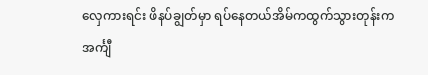လှေကားရင်း ဖိနပ်ချွတ်မှာ ရပ်နေတယ်အိမ်ကထွက်သွားတုန်းကအင်္ကျီ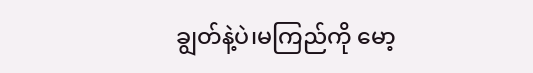ချွတ်နဲ့ပဲ၊မကြည်ကို မော့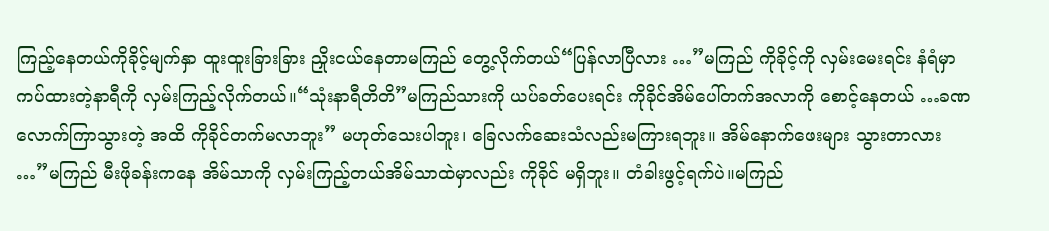ကြည့်နေတယ်ကိုခိုင့်မျက်နှာ ထူးထူးခြားခြား ညှိုးငယ်နေတာမကြည် တွေ့လိုက်တယ်“ပြန်လာပြီလား …”မကြည် ကိုခိုင့်ကို လှမ်းမေးရင်း နံရံမှာ ကပ်ထားတဲ့နာရီကို လှမ်းကြည့်လိုက်တယ်။“သုံးနာရီတိတိ”မကြည်သားကို ယပ်ခတ်ပေးရင်း ကိုခိုင်အိမ်ပေါ်တက်အလာကို စောင့်နေတယ် …ခဏလောက်ကြာသွားတဲ့ အထိ ကိုခိုင်တက်မလာဘူး” မဟုတ်သေးပါဘူး၊ ခြေလက်ဆေးသံလည်းမကြားရဘူး။ အိမ်နောက်ဖေးများ သွားတာလား …”မကြည် မီးဖိုခန်းကနေ အိမ်သာကို လှမ်းကြည့်တယ်အိမ်သာထဲမှာလည်း ကိုခိုင် မရှိဘူး။ တံခါးဖွင့်ရက်ပဲ။မကြည်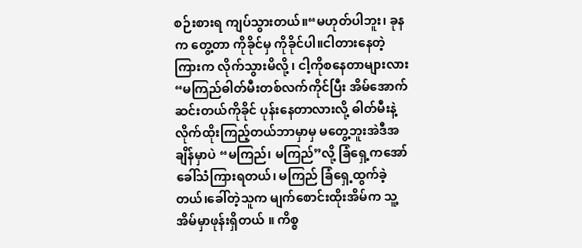စဉ်းစားရ ကျပ်သွားတယ်။“မဟုတ်ပါဘူး၊ ခုနက တွေ့တာ ကိုခိုင်မှ ကိုခိုင်ပါ။ငါတားနေတဲ့ ကြားက လိုက်သွားမိလို့ ၊ ငါ့ကိုစနေတာများလား “မကြည်ဓါတ်မီးတစ်လက်ကိုင်ပြီး အိမ်အောက်ဆင်းတယ်ကိုခိုင် ပုန်းနေတာလားလို့ ဓါတ်မီးနဲ့ လိုက်ထိုးကြည့်တယ်ဘာမှာမှ မတွေ့ဘူးအဲဒီအချိန်မှာပဲ “မကြည်၊ မကြည်”လို့ ခြံရှေ့ကအော်ခေါ်သံကြားရတယ်၊ မကြည် ခြံရှေ့ထွက်ခဲ့တယ်၊ခေါ်တဲ့သူက မျက်စောင်းထိုးအိမ်က သူ့အိမ်မှာဖုန်းရှိတယ် ။ ကိစ္စ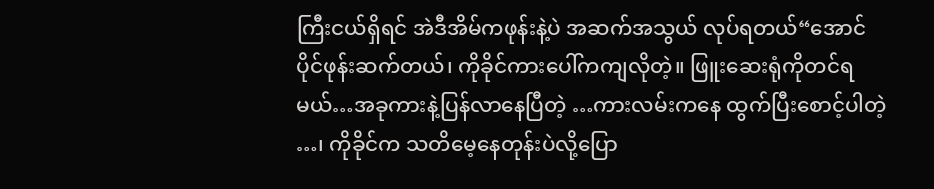ကြီးငယ်ရှိရင် အဲဒီအိမ်ကဖုန်းနဲ့ပဲ အဆက်အသွယ် လုပ်ရတယ်“အောင်ပိုင်ဖုန်းဆက်တယ်၊ ကိုခိုင်ကားပေါ်ကကျလိုတဲ့။ ဖြူးဆေးရုံကိုတင်ရမယ်…အခုကားနဲ့ပြန်လာနေပြီတဲ့ …ကားလမ်းကနေ ထွက်ပြီးစောင့်ပါတဲ့ …၊ ကိုခိုင်က သတိမေ့နေတုန်းပဲလို့ပြော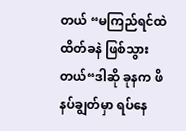တယ် “မကြည်ရင်ထဲ ထိတ်ခနဲ ဖြစ်သွားတယ်“ဒါဆို ခုနက ဖိနပ်ချွတ်မှာ ရပ်နေ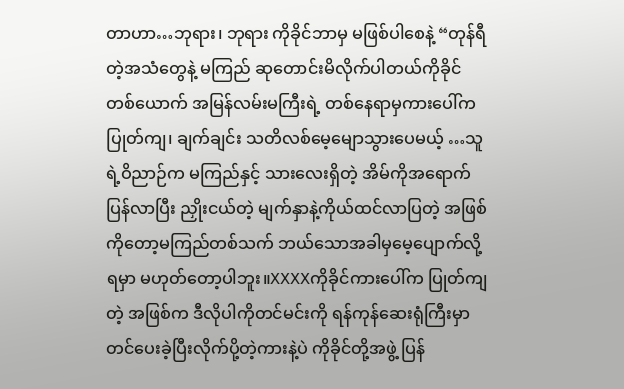တာဟာ…ဘုရား၊ ဘုရား ကိုခိုင်ဘာမှ မဖြစ်ပါစေနဲ့ “တုန်ရီတဲ့အသံတွေနဲ့ မကြည် ဆုတောင်းမိလိုက်ပါတယ်ကိုခိုင်တစ်ယောက် အမြန်လမ်းမကြီးရဲ့ တစ်နေရာမှကားပေါ်က ပြုတ်ကျ၊ ချက်ချင်း သတိလစ်မေ့မျောသွားပေမယ့် …သူရဲ့ဝိညာဉ်က မကြည်နှင့် သားလေးရှိတဲ့ အိမ်ကိုအရောက်ပြန်လာပြီး ညှိုးငယ်တဲ့ မျက်နှာနဲ့ကိုယ်ထင်လာပြတဲ့ အဖြစ်ကိုတော့မကြည်တစ်သက် ဘယ်သောအခါမှမေ့ပျောက်လို့ ရမှာ မဟုတ်တော့ပါဘူး။XXXXကိုခိုင်ကားပေါ်က ပြုတ်ကျတဲ့ အဖြစ်က ဒီလိုပါကိုတင်မင်းကို ရန်ကုန်ဆေးရုံကြီးမှာ တင်ပေးခဲ့ပြီးလိုက်ပို့တဲ့ကားနဲ့ပဲ ကိုခိုင်တို့အဖွဲ့ ပြန်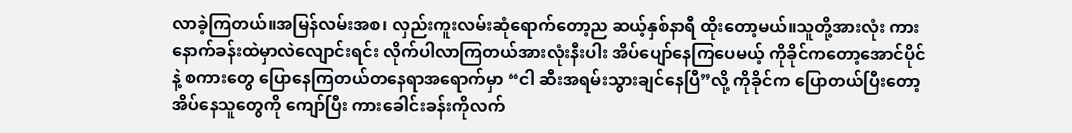လာခဲ့ကြတယ်။အမြန်လမ်းအစ၊ လှည်းကူးလမ်းဆုံရောက်တော့ည ဆယ့်နှစ်နာရီ ထိုးတော့မယ်။သူတို့အားလုံး ကားနောက်ခန်းထဲမှာလဲလျောင်းရင်း လိုက်ပါလာကြတယ်အားလုံးနီးပါး အိပ်ပျော်နေကြပေမယ့် ကိုခိုင်ကတော့အောင်ပိုင်နဲ့ စကားတွေ ပြောနေကြတယ်တနေရာအရောက်မှာ “ငါ ဆီးအရမ်းသွားချင်နေပြီ”လို့ ကိုခိုင်က ပြောတယ်ပြီးတော့ အိပ်နေသူတွေကို ကျော်ပြီး ကားခေါင်းခန်းကိုလက်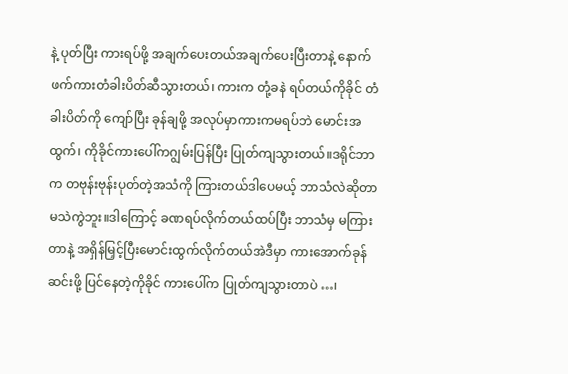နဲ့ ပုတ်ပြီး ကားရပ်ဖို့ အချက်ပေးတယ်အချက်ပေးပြီးတာနဲ့ နောက်ဖက်ကားတံခါးပိတ်ဆီသွားတယ်၊ ကားက တုံ့ခနဲ ရပ်တယ်ကိုခိုင် တံခါးပိတ်ကို ကျော်ပြီး ခုန်ချဖို့ အလုပ်မှာကားကမရပ်ဘဲ မောင်းအထွက်၊ ကိုခိုင်ကားပေါ်ကဂျွမ်းပြန်ပြီး ပြုတ်ကျသွားတယ်။ဒရိုင်ဘာက တဗုန်းဗုန်းပုတ်တဲ့အသံကို ကြားတယ်ဒါပေမယ့် ဘာသံလဲဆိုတာ မသဲကွဲဘူး။ဒါကြောင့် ခဏရပ်လိုက်တယ်ထပ်ပြီး ဘာသံမှ မကြားတာနဲ့ အရှိန်မြှင့်ပြီးမောင်းထွက်လိုက်တယ်အဲဒီမှာ ကားအောက်ခုန်ဆင်းဖို့ ပြင်နေတဲ့ကိုခိုင် ကားပေါ်က ပြုတ်ကျသွားတာပဲ …၊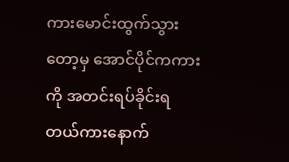ကားမောင်းထွက်သွားတော့မှ အောင်ပိုင်ကကားကို အတင်းရပ်ခိုင်းရတယ်ကားနောက်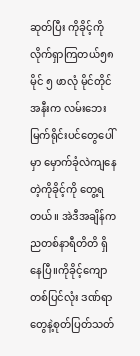ဆုတ်ပြီး ကိုခိုင့်ကို လိုက်ရှာကြတယ်၅၈မိုင် ၅ ဖာလုံ မိုင်တိုင်အနီးက လမ်းဘေးမြက်ရိုင်းပင်တွေပေါ်မှာ မှောက်ခုံလဲကျနေတဲ့ကိုခိုင့်ကို တွေ့ရတယ်။ အဲဒီအချိန်က ညတစ်နာရီတိတိ ရှိနေပြီ။ကိုခိုင့်ကျောတစ်ပြင်လုံး ဒဏ်ရာတွေနဲ့စုတ်ပြတ်သတ်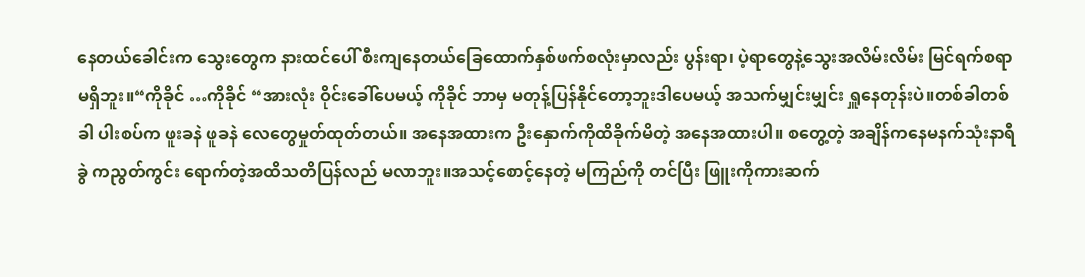နေတယ်ခေါင်းက သွေးတွေက နားထင်ပေါ် စီးကျနေတယ်ခြေထောက်နှစ်ဖက်စလုံးမှာလည်း ပွန်းရာ၊ ပဲ့ရာတွေနဲ့သွေးအလိမ်းလိမ်း မြင်ရက်စရာ မရှိဘူး။“ကိုခိုင် …ကိုခိုင် “အားလုံး ဝိုင်းခေါ်ပေမယ့် ကိုခိုင် ဘာမှ မတုန့်ပြန်နိုင်တော့ဘူးဒါပေမယ့် အသက်မျှင်းမျှင်း ရှူနေတုန်းပဲ။တစ်ခါတစ်ခါ ပါးစပ်က ဖူးခနဲ ဖူခနဲ လေတွေမှုတ်ထုတ်တယ်။ အနေအထားက ဦးနှောက်ကိုထိခိုက်မိတဲ့ အနေအထားပါ။ စတွေ့တဲ့ အချိန်ကနေမနက်သုံးနာရီခွဲ ကညွတ်ကွင်း ရောက်တဲ့အထိသတိပြန်လည် မလာဘူး။အသင့်စောင့်နေတဲ့ မကြည်ကို တင်ပြီး ဖြူးကိုကားဆက်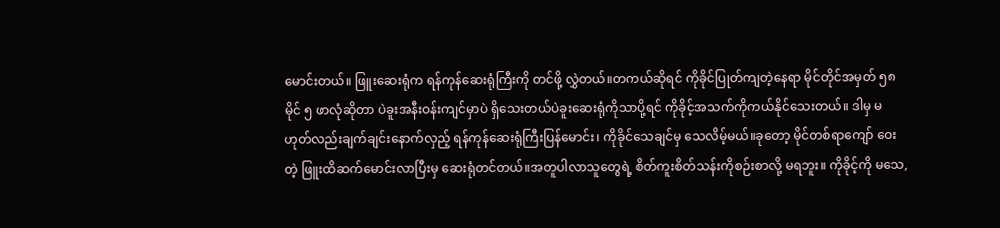မောင်းတယ်။ ဖြူးဆေးရုံက ရန်ကုန်ဆေးရုံကြီးကို တင်ဖို့ လွှဲတယ်။တကယ်ဆိုရင် ကိုခိုင်ပြုတ်ကျတဲ့နေရာ မိုင်တိုင်အမှတ် ၅၈ မိုင် ၅ ဖာလုံဆိုတာ ပဲခူးအနီးဝန်းကျင်မှာပဲ ရှိသေးတယ်ပဲခူးဆေးရုံကိုသာပို့ရင် ကိုခိုင့်အသက်ကိုကယ်နိုင်သေးတယ်။ ဒါမှ မဟုတ်လည်းချက်ချင်းနောက်လှည့် ရန်ကုန်ဆေးရုံကြီးပြန်မောင်း၊ ကိုခိုင်သေချင်မှ သေလိမ့်မယ်။ခုတော့ မိုင်တစ်ရာကျော် ဝေးတဲ့ ဖြူးထိဆက်မောင်းလာပြီးမှ ဆေးရုံတင်တယ်။အတူပါလာသူတွေရဲ့ စိတ်ကူးစိတ်သန်းကိုစဉ်းစာလို့ မရဘူး။ ကိုခိုင့်ကို မသေ,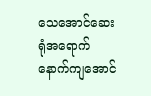သေအောင်ဆေးရုံအရောက် နောက်ကျအောင်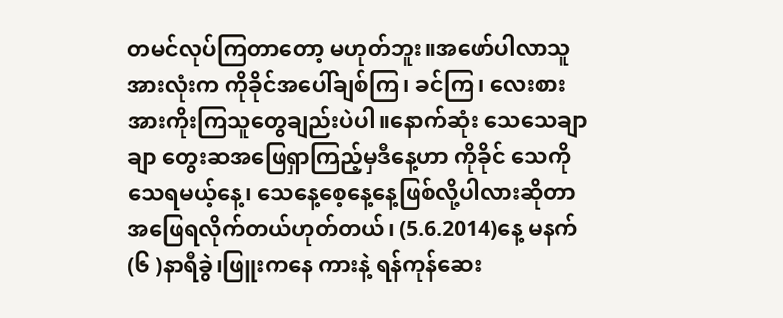တမင်လုပ်ကြတာတော့ မဟုတ်ဘူး။အဖော်ပါလာသူအားလုံးက ကိုခိုင်အပေါ်ချစ်ကြ၊ ခင်ကြ၊ လေးစားအားကိုးကြသူတွေချည်းပဲပါ။နောက်ဆုံး သေသေချာချာ တွေးဆအဖြေရှာကြည့်မှဒီနေ့ဟာ ကိုခိုင် သေကိုသေရမယ့်နေ့၊ သေနေ့စေ့နေ့နေ့ဖြစ်လို့ပါလားဆိုတာ အဖြေရလိုက်တယ်ဟုတ်တယ်၊ (5.6.2014)နေ့ မနက် (၆ )နာရီခွဲ၊ဖြူးကနေ ကားနဲ့ ရန်ကုန်ဆေး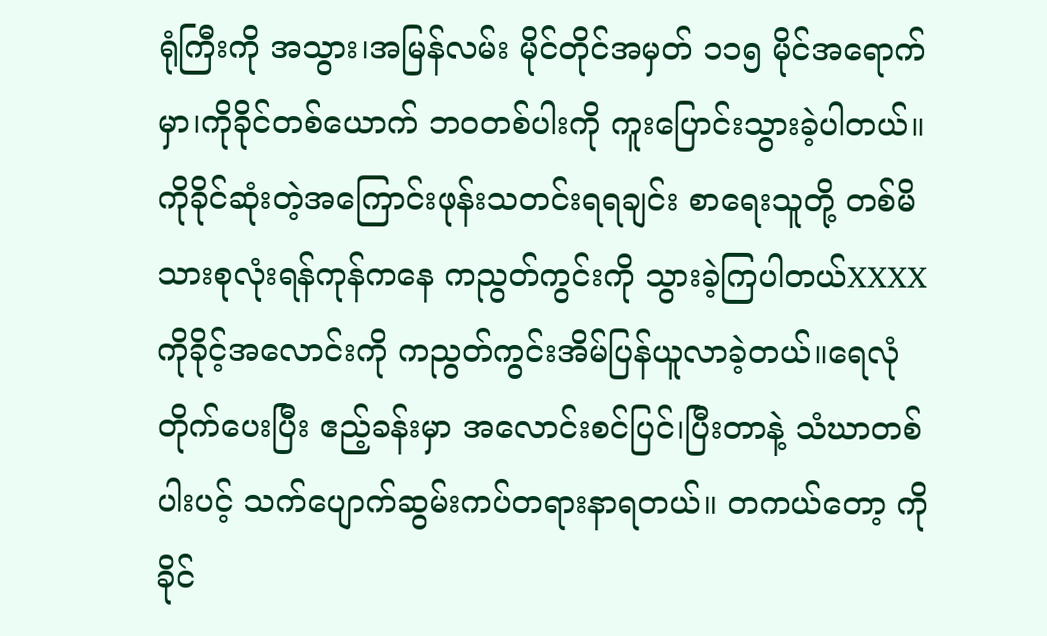ရုံကြီးကို အသွား၊အမြန်လမ်း မိုင်တိုင်အမှတ် ၁၁၅ မိုင်အရောက်မှာ၊ကိုခိုင်တစ်ယောက် ဘဝတစ်ပါးကို ကူးပြောင်းသွားခဲ့ပါတယ်။ ကိုခိုင်ဆုံးတဲ့အကြောင်းဖုန်းသတင်းရရချင်း စာရေးသူတို့ တစ်မိသားစုလုံးရန်ကုန်ကနေ ကညွတ်ကွင်းကို သွားခဲ့ကြပါတယ်XXXXကိုခိုင့်အလောင်းကို ကညွတ်ကွင်းအိမ်ပြန်ယူလာခဲ့တယ်။ရေလုံတိုက်ပေးပြီး ဧည့်ခန်းမှာ အလောင်းစင်ပြင်၊ပြီးတာနဲ့ သံဃာတစ်ပါးပင့် သက်ပျောက်ဆွမ်းကပ်တရားနာရတယ်။ တကယ်တော့ ကိုခိုင်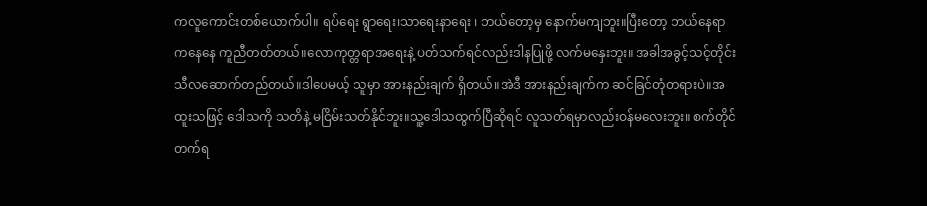ကလူကောင်းတစ်ယောက်ပါ။ ရပ်ရေး ရွာရေး၊သာရေးနာရေး ၊ ဘယ်တော့မှ နောက်မကျဘူး။ပြီးတော့ ဘယ်နေရာကနေနေ ကူညီတတ်တယ်။လောကုတ္တရာအရေးနဲ့ ပတ်သက်ရင်လည်းဒါနပြုဖို့ လက်မနှေးဘူး။ အခါအခွင့်သင့်တိုင်းသီလဆောက်တည်တယ်။ဒါပေမယ့် သူမှာ အားနည်းချက် ရှိတယ်။အဲဒီ အားနည်းချက်က ဆင်ခြင်တုံတရားပဲ။အထူးသဖြင့် ဒေါသကို သတိနဲ့ မငြိမ်းသတ်နိုင်ဘူး။သူ့ဒေါသထွက်ပြီဆိုရင် လူသတ်ရမှာလည်းဝန်မလေးဘူး။ စက်တိုင်တက်ရ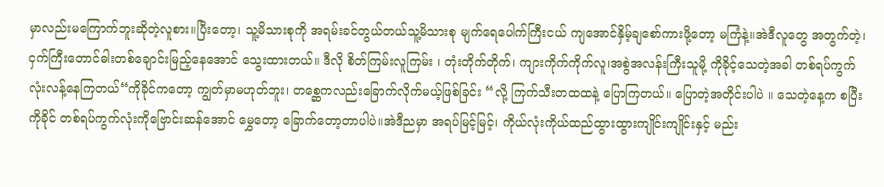မှာလည်းမကြောက်ဘူးဆိုတဲ့လူစား။ပြီးတော့၊ သူ့မိသားစုကို အရမ်းခင်တွယ်တယ်သူ့မိသားစု မျက်ရေပေါက်ကြီးငယ် ကျအောင်နှိမ့်ချစော်ကားဖို့တော့ မကြံနဲ့။အဲဒီလူတွေ အတွက်တဲ့၊ ငှက်ကြီးတောင်ဓါးတစ်ချောင်းမြည့်နေအောင် သွေးထားတယ်။ ဒီလို စိတ်ကြမ်းလူကြမ်း ၊ တုံးတိုက်တိုက်၊ ကျားကိုက်ကိုက်လူ၊အစွဲအလန်းကြီးသူမို့ ကိုခိုင့်သေတဲ့အခါ တစ်ရပ်ကွက်လုံးလန့်နေကြတယ်“ကိုခိုင်ကတော့ ကျွတ်မှာမဟုတ်ဘူး၊ တစ္ဆေကလည်းခြောက်လိုက်မယ့်ဖြစ်ခြင်း “လို့ ကြက်သီးတထထနဲ့ ပြောကြတယ်။ ပြောတဲ့အတိုင်းပါပဲ ။ သေတဲ့နေ့က စပြီး ကိုခိုင် တစ်ရပ်ကွက်လုံးကိုဗြောင်းဆန်အောင် မွှေတော့ ခြောက်တော့တာပါပဲ။အဲဒီညမှာ အရပ်မြင့်မြင့်၊ ကိုယ်လုံးကိုယ်ထည်ထွားထွားကျိုင်းကျိုင်းနှင့် မည်း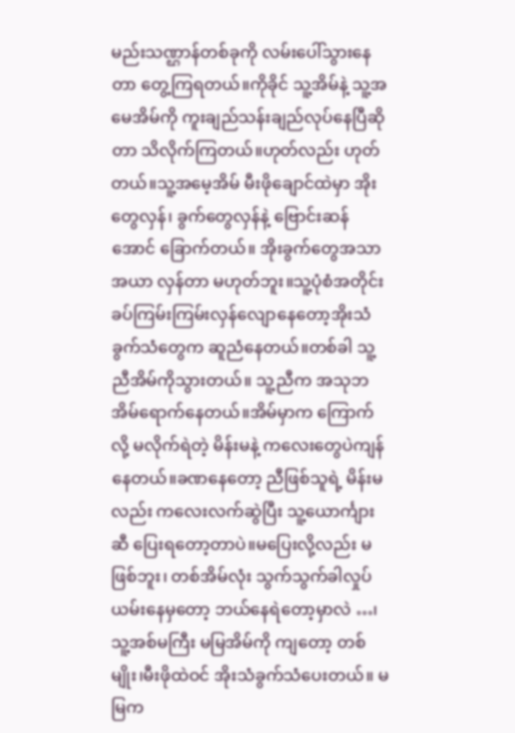မည်းသဏ္ဌာန်တစ်ခုကို လမ်းပေါ်သွားနေတာ တွေ့ကြရတယ်။ကိုခိုင် သူ့အိမ်နဲ့ သူ့အမေအိမ်ကို ကူးချည်သန်းချည်လုပ်နေပြီဆိုတာ သိလိုက်ကြတယ်။ဟုတ်လည်း ဟုတ်တယ်။သူ့အမေ့အိမ် မီးဖိုချောင်ထဲမှာ အိုးတွေလှန်၊ ခွက်တွေလှန်နဲ့ ဗြောင်းဆန်အောင် ခြောက်တယ်။ အိုးခွက်တွေအသာအယာ လှန်တာ မဟုတ်ဘူး။သူ့ပုံစံအတိုင်း ခပ်ကြမ်းကြမ်းလှန်လျောနေတော့အိုးသံခွက်သံတွေက ဆူညံနေတယ်။တစ်ခါ သူ့ညီအိမ်ကိုသွားတယ်။ သူ့ညီက အသုဘအိမ်ရောက်နေတယ်။အိမ်မှာက ကြောက်လို့ မလိုက်ရဲတဲ့ မိန်းမနဲ့ ကလေးတွေပဲကျန်နေတယ်။ခဏနေတော့ ညီဖြစ်သူရဲ့ မိန်းမလည်း ကလေးလက်ဆွဲပြီး သူ့ယောင်္ကျားဆီ ပြေးရတော့တာပဲ။မပြေးလို့လည်း မဖြစ်ဘူး၊ တစ်အိမ်လုံး သွက်သွက်ခါလှုပ်ယမ်းနေမှတော့ ဘယ်နေရဲတော့မှာလဲ …၊သူ့အစ်မကြီး မမြအိမ်ကို ကျတော့ တစ်မျိုး၊မီးဖိုထဲဝင် အိုးသံခွက်သံပေးတယ်။ မမြက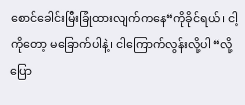စောင်ခေါင်းမြီးခြုံထားလျက်ကနေ“ကိုခိုင်ရယ်၊ ငါ့ကိုတော့ မခြောက်ပါနဲ့၊ ငါကြောက်လွန်းလို့ပါ “လို့ ပြော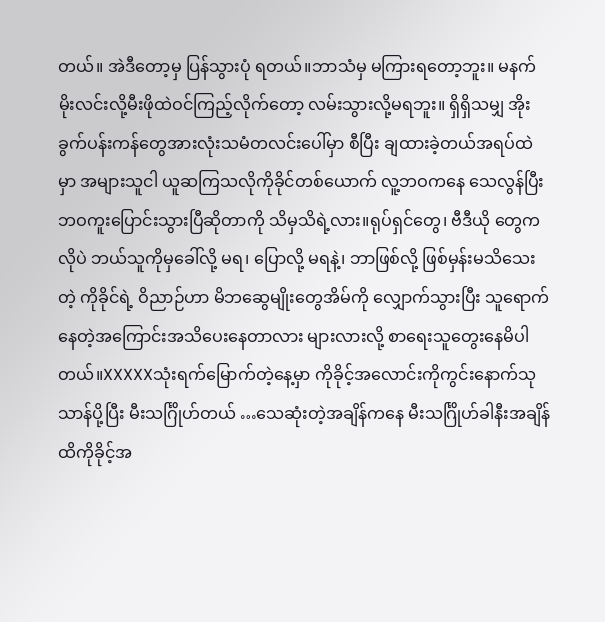တယ်။ အဲဒီတော့မှ ပြန်သွားပုံ ရတယ်။ဘာသံမှ မကြားရတော့ဘူး။ မနက်မိုးလင်းလို့မီးဖိုထဲဝင်ကြည့်လိုက်တော့ လမ်းသွားလို့မရဘူး။ ရှိရှိသမျှ အိုးခွက်ပန်းကန်တွေအားလုံးသမံတလင်းပေါ်မှာ စီပြီး ချထားခဲ့တယ်အရပ်ထဲမှာ အများသူငါ ယူဆကြသလိုကိုခိုင်တစ်ယောက် လူ့ဘဝကနေ သေလွန်ပြီးဘဝကူးပြောင်းသွားပြီဆိုတာကို သိမှသိရဲ့လား။ရုပ်ရှင်တွေ၊ ဗီဒီယို တွေကလိုပဲ ဘယ်သူကိုမှခေါ်လို့ မရ၊ ပြောလို့ မရနဲ့၊ ဘာဖြစ်လို့ ဖြစ်မှန်းမသိသေးတဲ့ ကိုခိုင်ရဲ့ ဝိညာဉ်ဟာ မိဘဆွေမျိုးတွေအိမ်ကို လျှောက်သွားပြီး သူရောက်နေတဲ့အကြောင်းအသိပေးနေတာလား များလားလို့ စာရေးသူတွေးနေမိပါတယ်။XXXXXသုံးရက်မြောက်တဲ့နေ့မှာ ကိုခိုင့်အလောင်းကိုကွင်းနောက်သုသာန်ပို့ပြီး မီးသင်္ဂြိုဟ်တယ် …သေဆုံးတဲ့အချိန်ကနေ မီးသင်္ဂြိုဟ်ခါနီးအချိန်ထိကိုခိုင့်အ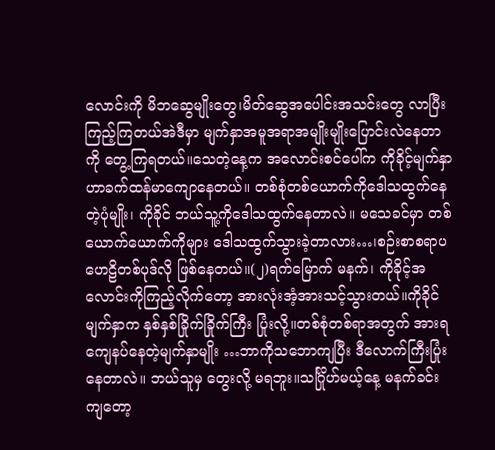လောင်းကို မိဘဆွေမျိုးတွေ၊မိတ်ဆွေအပေါင်းအသင်းတွေ လာပြီး ကြည့်ကြတယ်အဲဒီမှာ မျက်နှာအမူအရာအမျိုးမျိုးပြောင်းလဲနေတာကို တွေ့ကြရတယ်။သေတဲ့နေ့က အလောင်းစင်ပေါ်က ကိုခိုင့်မျက်နှာဟာခက်ထန်မာကျောနေတယ်။ တစ်စုံတစ်ယောက်ကိုဒေါသထွက်နေတဲ့ပုံမျိုး၊ ကိုခိုင် ဘယ်သူ့ကိုဒေါသထွက်နေတာလဲ။ မသေခင်မှာ တစ်ယောက်ယောက်ကိုများ ဒေါသထွက်သွားခဲ့တာလား…၊စဉ်းစာစရာပဟေဠိတစ်ပုဒ်လို ဖြစ်နေတယ်။(၂)ရက်မြောက် မနက်၊ ကိုခိုင့်အလောင်းကိုကြည့်လိုက်တော့ အားလုံးအံ့အားသင့်သွားတယ်။ကိုခိုင်မျက်နှာက နှစ်နှစ်ခြိုက်ခြိုက်ကြီး ပြုံးလို့။တစ်စုံတစ်ရာအတွက် အားရကျေနပ်နေတဲ့မျက်နှာမျိုး …ဘာကိုသဘောကျပြီး ဒီလောက်ကြီးပြုံးနေတာလဲ။ ဘယ်သူမှ တွေးလို့ မရဘူး။သင်္ဂြိုဟ်မယ့်နေ့ မနက်ခင်းကျတော့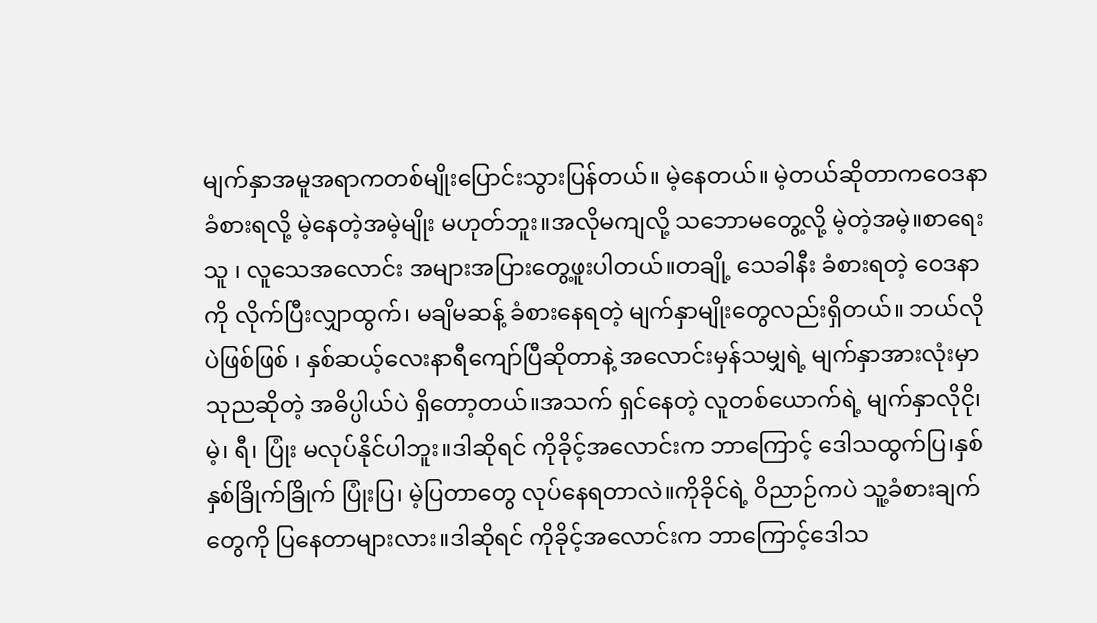မျက်နှာအမူအရာကတစ်မျိုးပြောင်းသွားပြန်တယ်။ မဲ့နေတယ်။ မဲ့တယ်ဆိုတာကဝေဒနာ ခံစားရလို့ မဲ့နေတဲ့အမဲ့မျိုး မဟုတ်ဘူး။အလိုမကျလို့ သဘောမတွေ့လို့ မဲ့တဲ့အမဲ့။စာရေးသူ ၊ လူသေအလောင်း အများအပြားတွေ့ဖူးပါတယ်။တချို့ သေခါနီး ခံစားရတဲ့ ဝေဒနာကို လိုက်ပြီးလျှာထွက်၊ မချိမဆန့် ခံစားနေရတဲ့ မျက်နှာမျိုးတွေလည်းရှိတယ်။ ဘယ်လိုပဲဖြစ်ဖြစ် ၊ နှစ်ဆယ့်လေးနာရီကျော်ပြီဆိုတာနဲ့ အလောင်းမှန်သမျှရဲ့ မျက်နှာအားလုံးမှာသုညဆိုတဲ့ အဓိပ္ပါယ်ပဲ ရှိတော့တယ်။အသက် ရှင်နေတဲ့ လူတစ်ယောက်ရဲ့ မျက်နှာလိုငို၊မဲ့၊ ရီ၊ ပြုံး မလုပ်နိုင်ပါဘူး။ဒါဆိုရင် ကိုခိုင့်အလောင်းက ဘာကြောင့် ဒေါသထွက်ပြ၊နှစ်နှစ်ခြိုက်ခြိုက် ပြုံးပြ၊ မဲ့ပြတာတွေ လုပ်နေရတာလဲ။ကိုခိုင်ရဲ့ ဝိညာဉ်ကပဲ သူ့ခံစားချက်တွေကို ပြနေတာများလား။ဒါဆိုရင် ကိုခိုင့်အလောင်းက ဘာကြောင့်ဒေါသ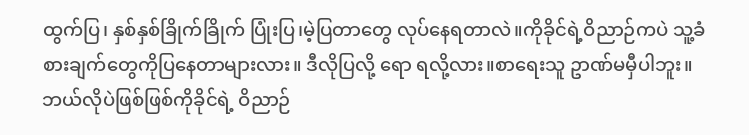ထွက်ပြ၊ နှစ်နှစ်ခြိုက်ခြိုက် ပြုံးပြ၊မဲ့ပြတာတွေ လုပ်နေရတာလဲ။ကိုခိုင်ရဲ့ဝိညာဉ်ကပဲ သူ့ခံစားချက်တွေကိုပြနေတာများလား။ ဒီလိုပြလို့ ရော ရလို့လား။စာရေးသူ ဥာဏ်မမှီပါဘူး။ ဘယ်လိုပဲဖြစ်ဖြစ်ကိုခိုင်ရဲ့ ဝိညာဉ်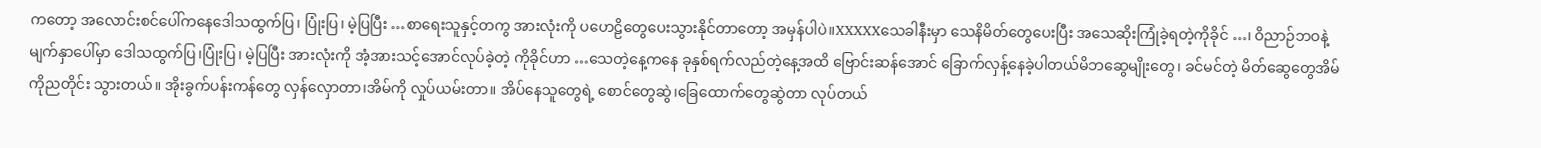ကတော့ အလောင်းစင်ပေါ်ကနေဒေါသထွက်ပြ၊ ပြုံးပြ၊ မဲ့ပြပြီး …စာရေးသူနှင့်တကွ အားလုံးကို ပဟေဠိတွေပေးသွားနိုင်တာတော့ အမှန်ပါပဲ။XXXXXသေခါနီးမှာ သေနိမိတ်တွေပေးပြီး အသေဆိုးကြုံခဲ့ရတဲ့ကိုခိုင် …၊ ဝိညာဉ်ဘဝနဲ့ မျက်နှာပေါ်မှာ ဒေါသထွက်ပြ၊ပြုံးပြ၊ မဲ့ပြပြီး အားလုံးကို အံ့အားသင့်အောင်လုပ်ခဲ့တဲ့ ကိုခိုင်ဟာ …သေတဲ့နေ့ကနေ ခုနှစ်ရက်လည်တဲ့နေ့အထိ ဗြောင်းဆန်အောင် ခြောက်လှန့်နေခဲ့ပါတယ်မိဘဆွေမျိုးတွေ၊ ခင်မင်တဲ့ မိတ်ဆွေတွေအိမ်ကိုညတိုင်း သွားတယ်။ အိုးခွက်ပန်းကန်တွေ လှန်လှောတာ၊အိမ်ကို လှုပ်ယမ်းတာ။ အိပ်နေသူတွေရဲ့ စောင်တွေဆွဲ၊ခြေထောက်တွေဆွဲတာ လုပ်တယ်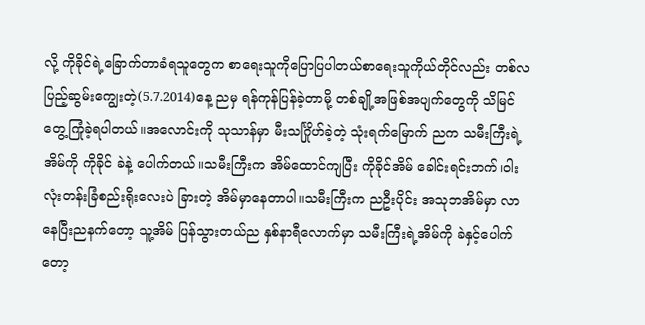လို့ ကိုခိုင်ရဲ့ခြောက်တာခံရသူတွေက စာရေးသူကိုပြောပြပါတယ်စာရေးသူကိုယ်တိုင်လည်း တစ်လပြည့်ဆွမ်းကျွေးတဲ့(5.7.2014)နေ့ ညမှ ရန်ကုန်ပြန်ခဲ့တာမို့ တစ်ချို့အဖြစ်အပျက်တွေကို သိမြင်တွေ့ကြုံခဲ့ရပါတယ်။အလောင်းကို သုသာန်မှာ မီးသင်္ဂြိုဟ်ခဲ့တဲ့ သုံးရက်မြောက် ညက သမီးကြီးရဲ့အိမ်ကို ကိုခိုင် ခဲနဲ့ ပေါက်တယ်။သမီးကြီးက အိမ်ထောင်ကျပြီး ကိုခိုင်အိမ် ခေါင်းရင်းဘက်၊ဝါးလုံးတန်းခြံစည်းရိုးလေးပဲ ခြားတဲ့ အိမ်မှာနေတာပါ။သမီးကြီးက ညဦးပိုင်း အသုဘအိမ်မှာ လာနေပြီးညနက်တော့ သူ့အိမ် ပြန်သွားတယ်ည နှစ်နာရီလောက်မှာ သမီးကြီးရဲ့အိမ်ကို ခဲနှင့်ပေါက်တော့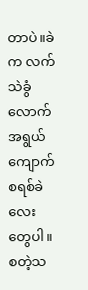တာပဲ။ခဲက လက်သဲခွံလောက်အရွယ် ကျောက်စရစ်ခဲလေးတွေပါ။စတဲ့သ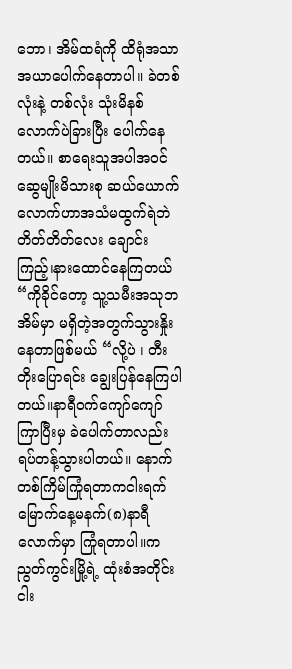ဘော၊ အိမ်ထရံကို ထိရုံအသာအယာပေါက်နေတာပါ။ ခဲတစ်လုံးနဲ့ တစ်လုံး သုံးမိနစ်လောက်ပဲခြားပြီး ပေါက်နေတယ်။ စာရေးသူအပါအဝင်ဆွေမျိုးမိသားစု ဆယ်ယောက်လောက်ဟာအသံမထွက်ရဲဘဲ တိတ်တိတ်လေး ချောင်းကြည့်၊နားထောင်နေကြတယ်“ကိုခိုင်တော့ သူ့သမီးအသုဘအိမ်မှာ မရှိတဲ့အတွက်သွားနှိုးနေတာဖြစ်မယ် “လို့ပဲ ၊ တီးတိုးပြောရင်း ချွေးပြန်နေကြပါတယ်။နာရီဝက်ကျော်ကျော် ကြာပြီးမှ ခဲပေါက်တာလည်းရပ်တန့်သွားပါတယ်။ နောက်တစ်ကြိမ်ကြုံရတာကငါးရက်မြောက်နေ့မနက်(၈)နာရီလောက်မှာ ကြုံရတာပါ။ကညွတ်ကွင်းမြို့ရဲ့ ထုံးစံအတိုင်း ငါး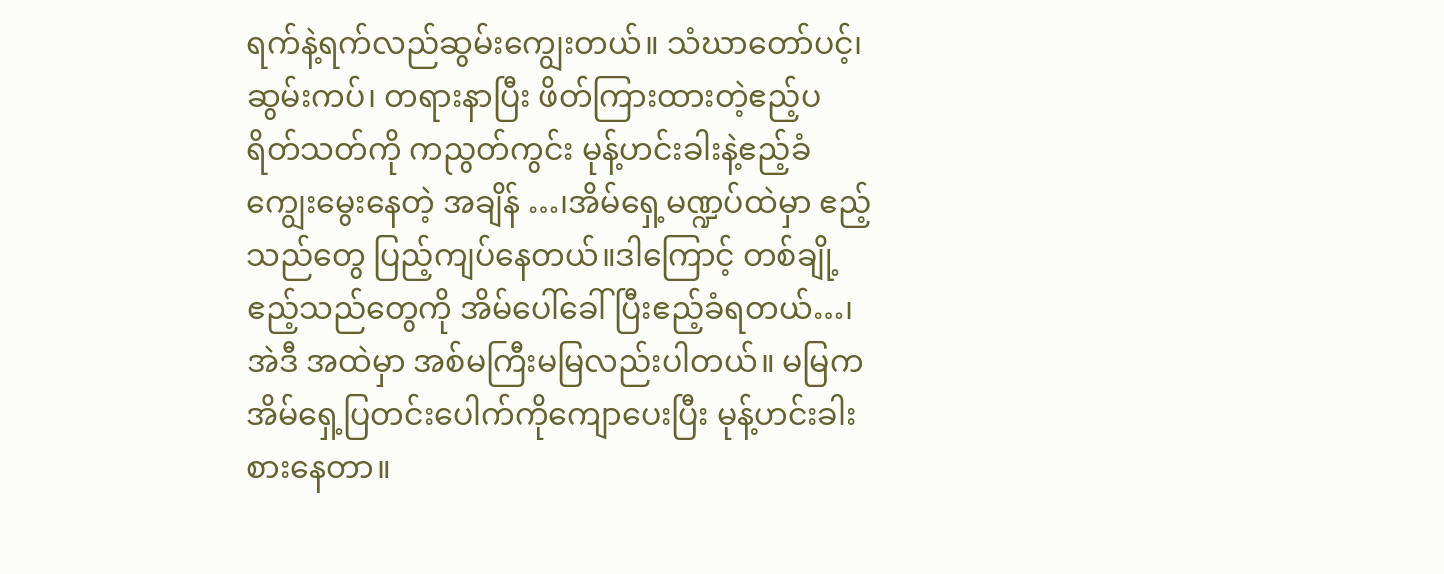ရက်နဲ့ရက်လည်ဆွမ်းကျွေးတယ်။ သံဃာတော်ပင့်၊ဆွမ်းကပ်၊ တရားနာပြီး ဖိတ်ကြားထားတဲ့ဧည့်ပရိတ်သတ်ကို ကညွတ်ကွင်း မုန့်ဟင်းခါးနဲ့ဧည့်ခံကျွေးမွေးနေတဲ့ အချိန် …၊အိမ်ရှေ့မဏ္ဍပ်ထဲမှာ ဧည့်သည်တွေ ပြည့်ကျပ်နေတယ်။ဒါကြောင့် တစ်ချို့ ဧည့်သည်တွေကို အိမ်ပေါ်ခေါ်ပြီးဧည့်ခံရတယ်…၊ အဲဒီ အထဲမှာ အစ်မကြီးမမြလည်းပါတယ်။ မမြက အိမ်ရှေ့ပြတင်းပေါက်ကိုကျောပေးပြီး မုန့်ဟင်းခါး စားနေတာ။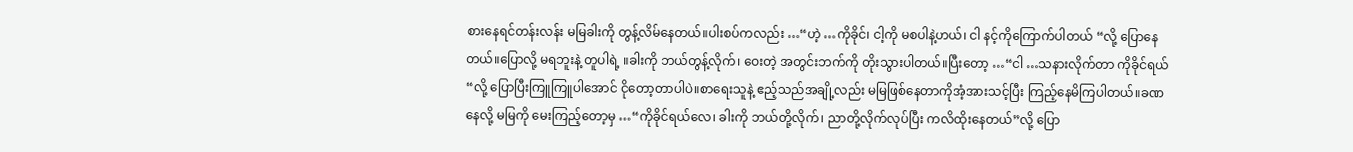စားနေရင်တန်းလန်း မမြခါးကို တွန့်လိမ်နေတယ်။ပါးစပ်ကလည်း …“ဟဲ့ …ကိုခိုင်၊ ငါ့ကို မစပါနဲ့ဟယ်၊ ငါ နင့်ကိုကြောက်ပါတယ် “လို့ ပြောနေတယ်။ပြောလို့ မရဘူးနဲ့ တူပါရဲ့ ။ခါးကို ဘယ်တွန့်လိုက်၊ ဝေးတဲ့ အတွင်းဘက်ကို တိုးသွားပါတယ်။ပြီးတော့ …“ငါ …သနားလိုက်တာ ကိုခိုင်ရယ် “လို့ ပြောပြီးကြူကြူပါအောင် ငိုတော့တာပါပဲ။စာရေးသူနဲ့ ဧည့်သည်အချို့လည်း မမြဖြစ်နေတာကိုအံ့အားသင့်ပြီး ကြည့်နေမိကြပါတယ်။ခဏနေလို့ မမြကို မေးကြည့်တော့မှ …“ကိုခိုင်ရယ်လေ၊ ခါးကို ဘယ်တို့လိုက်၊ ညာတို့လိုက်လုပ်ပြီး ကလိထိုးနေတယ်”လို့ ပြော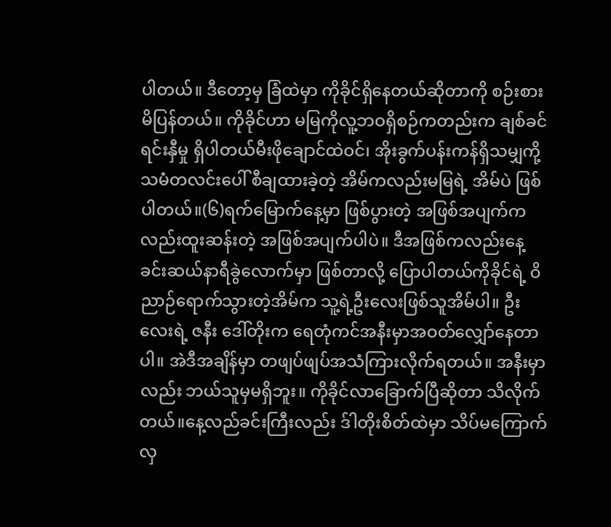ပါတယ်။ ဒီတော့မှ ခြံထဲမှာ ကိုခိုင်ရှိနေတယ်ဆိုတာကို စဉ်းစားမိပြန်တယ်။ ကိုခိုင်ဟာ မမြကိုလူ့ဘဝရှိစဉ်ကတည်းက ချစ်ခင်ရင်းနှီမှု ရှိပါတယ်မီးဖိုချောင်ထဲဝင်၊ အိုးခွက်ပန်းကန်ရှိသမျှကို့သမံတလင်းပေါ် စီချထားခဲ့တဲ့ အိမ်ကလည်းမမြရဲ့ အိမ်ပဲ ဖြစ်ပါတယ်။(၆)ရက်မြောက်နေ့မှာ ဖြစ်ပွားတဲ့ အဖြစ်အပျက်ကလည်းထူးဆန်းတဲ့ အဖြစ်အပျက်ပါပဲ။ ဒီအဖြစ်ကလည်းနေ့ခင်းဆယ်နာရီခွဲလောက်မှာ ဖြစ်တာလို့ ပြောပါတယ်ကိုခိုင်ရဲ့ ဝိညာဉ်ရောက်သွားတဲ့အိမ်က သူ့ရဲ့ဦးလေးဖြစ်သူအိမ်ပါ။ ဦးလေးရဲ့ ဇနီး ဒေါ်တိုးက ရေတုံကင်အနီးမှာအဝတ်လျှော်နေတာပါ။ အဲဒီအချိန်မှာ တဖျပ်ဖျပ်အသံကြားလိုက်ရတယ်။ အနီးမှာလည်း ဘယ်သူမှမရှိဘူး။ ကိုခိုင်လာခြောက်ပြီဆိုတာ သိလိုက်တယ်။နေ့လည်ခင်းကြီးလည်း ဒ်ါတိုးစိတ်ထဲမှာ သိပ်မကြောက်လှ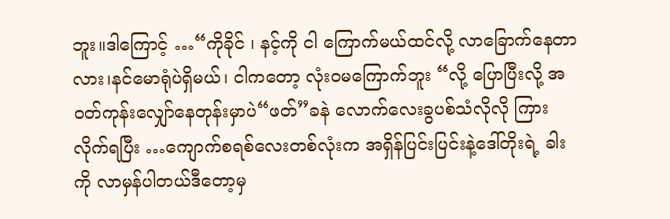ဘူး။ဒါကြောင့် …“ကိုခိုင် ၊ နင့်ကို ငါ ကြောက်မယ်ထင်လို့ လာခြောက်နေတာလား၊နင်မောရုံပဲရှိမယ်၊ ငါကတော့ လုံးဝမကြောက်ဘူး “လို့ ပြောပြီးလို့ အဝတ်ကုန်းလျှော်နေတုန်းမှာပဲ“ဖတ်”ခနဲ လောက်လေးခွပစ်သံလိုလို ကြားလိုက်ရပြီး …ကျောက်စရစ်လေးတစ်လုံးက အရှိန်ပြင်းပြင်းနဲ့ဒေါ်တိုးရဲ့ ခါးကို လာမှန်ပါတယ်ဒီတော့မှ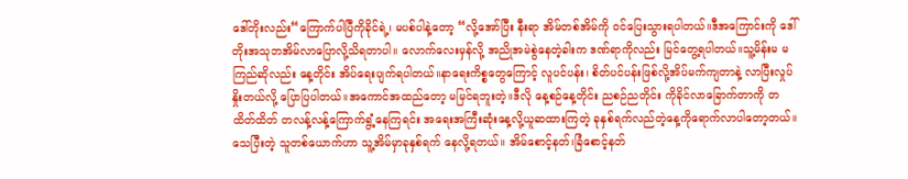ဒေါ်တိုးလည်း“ကြောက်ပါပြီကိုခိုင်ရဲ့၊ မပစ်ပါနဲ့တော့ “လို့အော်ပြီး နီးရာ အိမ်တစ်အိမ်ကို ဝင်ပြေးသွားရပါတယ်။ဒီအကြောင်းကို ဒေါ်တိုးအသုဘအိမ်လာပြောလို့သိရတာပါ။ လောက်လေးမှန်လို့ အညိုအမဲစွဲနေတဲ့ခါးက ဒဏ်ရာကိုလည်း မြင်တွေ့ရပါတယ်။သူ့မိန်းမ မကြည်ဆိုလည်း နေ့တိုင်း အိပ်ရေးပျက်ရပါတယ်။နာရေးကိစ္စတွေကြောင့် လူပင်ပန်း၊ စိတ်ပင်ပန်းဖြစ်လို့အိပ်မက်ကျတာနဲ့ လာပြီးလှုပ်နှိုးတယ်လို့ ပြောပြပါတယ်။အကောင်အထည်တော့ မမြင်ရဘူးတဲ့။ဒီလို နေ့စဉ်နေ့တိုင်း ညစဉ်ညတိုင်း ကိုခိုင်လာခြောက်တာကို တထိတ်ထိတ် တလန့်လန့်ကြောက်ရွံ့နေကြရင်း အရေးအကြီးဆုံးနေ့လို့ယူဆထားကြတဲ့ ခုနှစ်ရက်လည်တဲ့နေ့ကိုရောက်လာပါတော့တယ်။သေပြီးတဲ့ သူတစ်ယောက်ဟာ သူ့အိမ်မှာခုနှစ်ရက် နေလို့ရတယ်။ အိမ်စောင့်နတ်၊ခြံစောင့်နတ်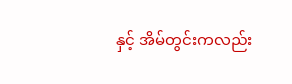နှင့် အိမ်တွင်းကလည်း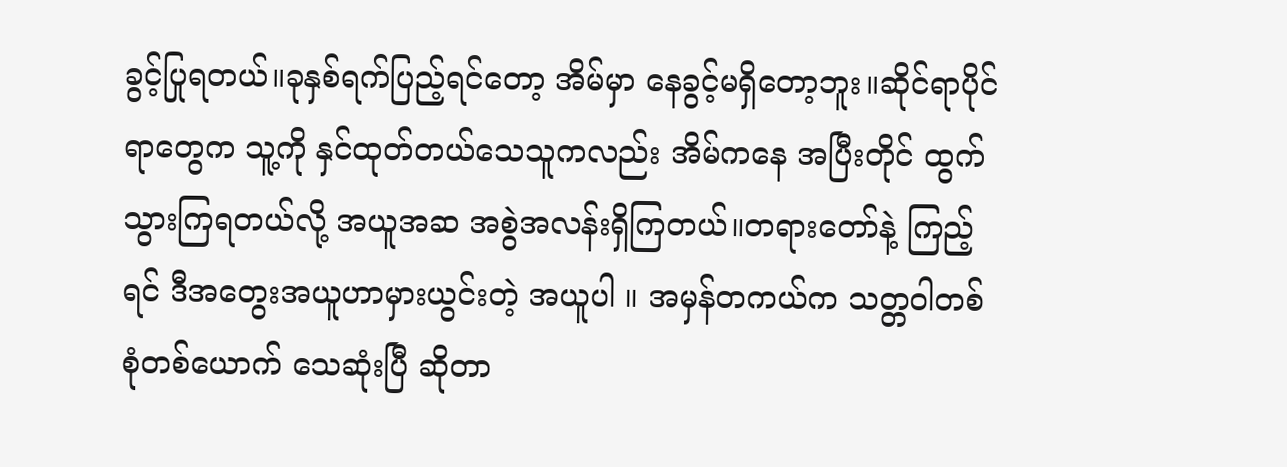ခွင့်ပြုရတယ်။ခုနှစ်ရက်ပြည့်ရင်တော့ အိမ်မှာ နေခွင့်မရှိတော့ဘူး။ဆိုင်ရာပိုင်ရာတွေက သူ့ကို နှင်ထုတ်တယ်သေသူကလည်း အိမ်ကနေ အပြီးတိုင် ထွက်သွားကြရတယ်လို့ အယူအဆ အစွဲအလန်းရှိကြတယ်။တရားတော်နဲ့ ကြည့်ရင် ဒီအတွေးအယူဟာမှားယွင်းတဲ့ အယူပါ ။ အမှန်တကယ်က သတ္တဝါတစ်စုံတစ်ယောက် သေဆုံးပြီ ဆိုတာ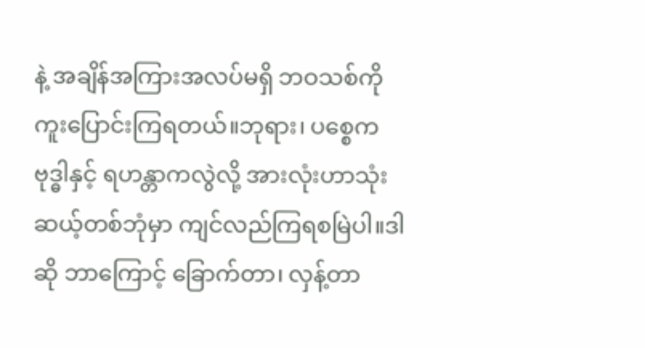နဲ့ အချိန်အကြားအလပ်မရှိ ဘဝသစ်ကို ကူးပြောင်းကြရတယ်။ဘုရား၊ ပစ္စေကဗုဒ္ဓါနှင့် ရဟန္တာကလွဲလို့ အားလုံးဟာသုံးဆယ့်တစ်ဘုံမှာ ကျင်လည်ကြရစမြဲပါ။ဒါဆို ဘာကြောင့် ခြောက်တာ၊ လှန့်တာ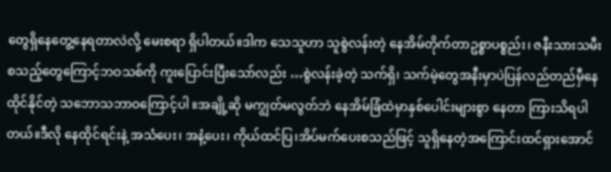တွေရှိနေတွေ့နေရတာလဲလို့ မေးစရာ ရှိပါတယ်။ဒါက သေသူဟာ သူစွဲလန်းတဲ့ နေအိမ်တိုက်တာဥစ္စာပစ္စည်း၊ ဇနီးသားသမီး စသည့်တွေကြောင့်ဘဝသစ်ကို ကူးပြောင်းပြီးသော်လည်း …စွဲလန်းခဲ့တဲ့ သက်ရှိ၊ သက်မဲ့တွေအနီးမှာပဲပြန်လည်တည်မှီနေထိုင်နိုင်တဲ့ သဘောသဘာဝကြောင့်ပါ ။အချို့ဆို မကျွတ်မလွတ်ဘဲ နေအိမ်ခြံထဲမှာနှစ်ပေါင်းများစွာ နေတာ ကြားသိရပါတယ်။ဒီလို နေထိုင်ရင်းနဲ့ အသံပေး၊ အနံ့ပေး၊ ကိုယ်ထင်ပြ၊အိပ်မက်ပေးစသည်ဖြင့် သူရှိနေတဲ့အကြောင်းထင်ရှားအောင်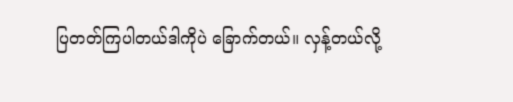ပြတတ်ကြပါတယ်ဒါကိုပဲ ခြောက်တယ်။ လှန့်တယ်လို့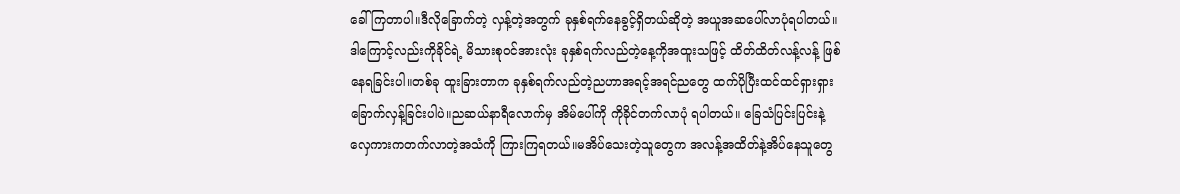ခေါ်ကြတာပါ။ဒီလိုခြောက်တဲ့ လှန့်တဲ့အတွက် ခုနှစ်ရက်နေခွင့်ရှိတယ်ဆိုတဲ့ အယူအဆပေါ်လာပုံရပါတယ်။ ဒါကြောင့်လည်းကိုခိုင်ရဲ့ မိသားစုဝင်အားလုံး ခုနှစ်ရက်လည်တဲ့နေ့ကိုအထူးသဖြင့် ထိတ်ထိတ်လန့်လန့် ဖြစ်နေရခြင်းပါ။တစ်ခု ထူးခြားတာက ခုနှစ်ရက်လည်တဲ့ညဟာအရင့်အရင်ညတွေ ထက်ပိုပြီးထင်ထင်ရှားရှား ခြောက်လှန့်ခြင်းပါပဲ။ညဆယ်နာရီလောက်မှ အိမ်ပေါ်ကို ကိုခိုင်တက်လာပုံ ရပါတယ်။ ခြေသံပြင်းပြင်းနဲ့လှေကားကတက်လာတဲ့အသံကို ကြားကြရတယ်။မအိပ်သေးတဲ့သူတွေက အလန့်အထိတ်နဲ့အိပ်နေသူတွေ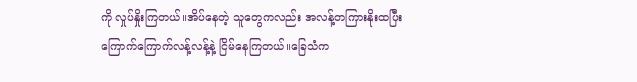ကို လှုပ်နှိုးကြတယ်။အိပ်နေတဲ့ သူတွေကလည်း အလန့်တကြားနိုးထပြီး ကြောက်ကြောက်လန့်လန့်နဲ့ ငြိမ်နေကြတယ်။ခြေသံက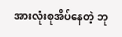အားလုံးစုအိပ်နေတဲ့ ဘု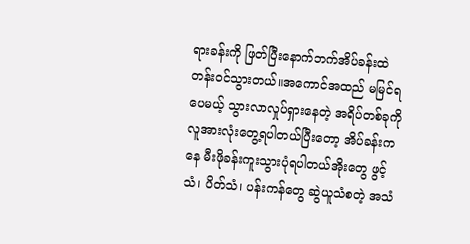ရားခန်းကို ဖြတ်ပြီးနောက်ဘက်အိပ်ခန်းထဲ တန်းဝင်သွားတယ်။အကောင်အထည် မမြင်ရပေမယ့် သွားလာလှုပ်ရှားနေတဲ့ အရိပ်တစ်ခုကို လူအားလုံးတွေ့ရပါတယ်ပြီးတော့ အိပ်ခန်းကနေ မီးဖိုခန်းကူးသွားပုံရပါတယ်အိုးတွေ ဖွင့်သံ၊ ပိတ်သံ၊ ပန်းကန်တွေ ဆွဲယူသံစတဲ့ အသံ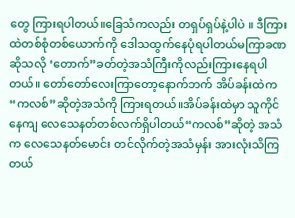တွေ ကြားရပါတယ်။ခြေသံကလည်း တရှပ်ရှပ်နဲ့ပါပဲ ။ ဒီကြားထဲတစ်စုံတစ်ယောက်ကို ဒေါသထွက်နေပုံရပါတယ်မကြာခဏဆိုသလို ‘တောက်”ခတ်တဲ့အသံကြီးကိုလည်းကြားနေရပါတယ်။ တော်တော်လေးကြာတော့နောက်ဘက် အိပ်ခန်းထဲက “ကလစ်”ဆိုတဲ့အသံကို ကြားရတယ်။အိပ်ခန်းထဲမှာ သူကိုင်နေကျ လေသေနတ်တစ်လက်ရှိပါတယ်“ကလစ်”ဆိုတဲ့ အသံက လေသေနတ်မောင်း တင်လိုက်တဲ့အသံမှန်း အားလုံးသိကြတယ်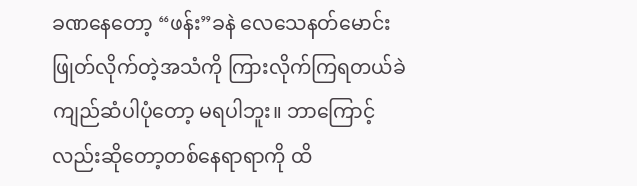ခဏနေတော့ “ဖန်း”ခနဲ လေသေနတ်မောင်းဖြုတ်လိုက်တဲ့အသံကို ကြားလိုက်ကြရတယ်ခဲကျည်ဆံပါပုံတော့ မရပါဘူး။ ဘာကြောင့်လည်းဆိုတော့တစ်နေရာရာကို ထိ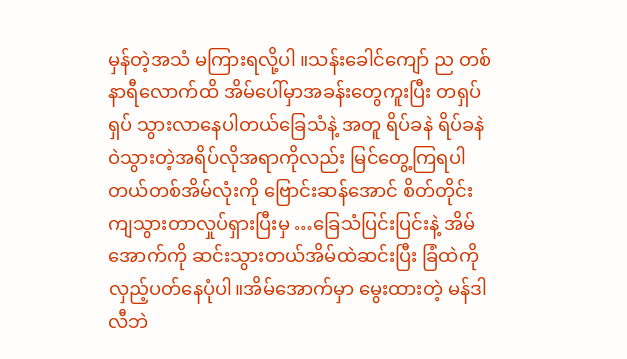မှန်တဲ့အသံ မကြားရလို့ပါ ။သန်းခေါင်ကျော် ည တစ်နာရီလောက်ထိ အိမ်ပေါ်မှာအခန်းတွေကူးပြီး တရှပ်ရှပ် သွားလာနေပါတယ်ခြေသံနဲ့ အတူ ရိပ်ခနဲ ရိပ်ခနဲ ဝဲသွားတဲ့အရိပ်လိုအရာကိုလည်း မြင်တွေ့ကြရပါတယ်တစ်အိမ်လုံးကို ဗြောင်းဆန်အောင် စိတ်တိုင်းကျသွားတာလှုပ်ရှားပြီးမှ …ခြေသံပြင်းပြင်းနဲ့ အိမ်အောက်ကို ဆင်းသွားတယ်အိမ်ထဲဆင်းပြီး ခြံထဲကို လှည့်ပတ်နေပုံပါ။အိမ်အောက်မှာ မွေးထားတဲ့ မန်ဒါလီဘဲ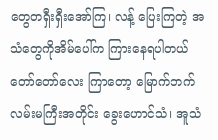တွေတရှီးရှီးအော်ကြ၊ လန့် ပြေးကြတဲ့ အသံတွေကိုအိမ်ပေါ်က ကြားနေရပါတယ်တော်တော်လေး ကြာတော့ မြောက်ဘက်လမ်းမကြီးအတိုင်း ခွေးဟောင်သံ၊ အူသံ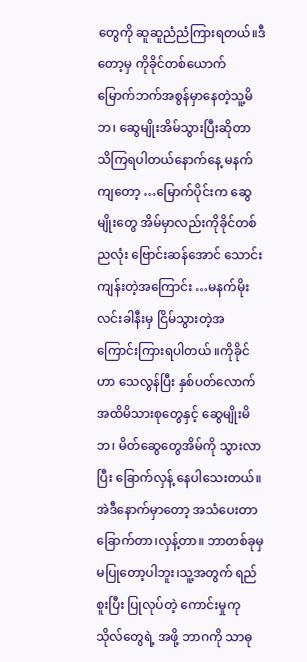တွေကို ဆူဆူညံညံကြားရတယ်။ဒီတော့မှ ကိုခိုင်တစ်ယောက် မြောက်ဘက်အစွန်မှာနေတဲ့သူ့မိဘ၊ ဆွေမျိုးအိမ်သွားပြီးဆိုတာ သိကြရပါတယ်နောက်နေ့ မနက်ကျတော့ …မြောက်ပိုင်းက ဆွေမျိုးတွေ အိမ်မှာလည်းကိုခိုင်တစ်ညလုံး ဗြောင်းဆန်အောင် သောင်းကျန်းတဲ့အကြောင်း …မနက်မိုးလင်းခါနီးမှ ငြိမ်သွားတဲ့အကြောင်းကြားရပါတယ် ။ကိုခိုင်ဟာ သေလွန်ပြီး နှစ်ပတ်လောက်အထိမိသားစုတွေနှင့် ဆွေမျိုးမိဘ၊ မိတ်ဆွေတွေအိမ်ကို သွားလာပြီး ခြောက်လှန့် နေပါသေးတယ်။အဲဒီနောက်မှာတော့ အသံပေးတာ ခြောက်တာ၊လှန့်တာ။ ဘာတစ်ခုမှ မပြုတော့ပါဘူး၊သူ့အတွက် ရည်စူးပြီး ပြုလုပ်တဲ့ ကောင်းမှုကုသိုလ်တွေရဲ့ အဖို့ ဘာဂကို သာဓု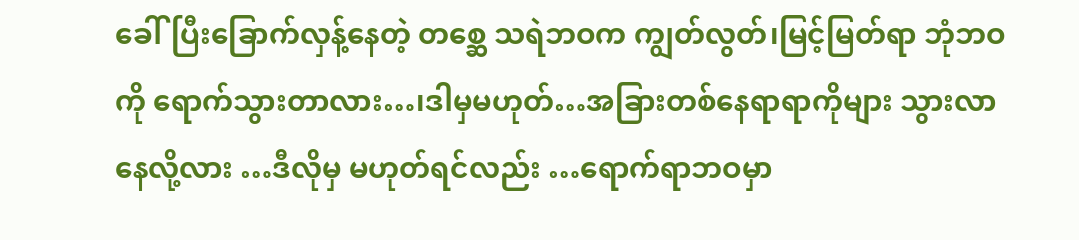ခေါ်ပြီးခြောက်လှန့်နေတဲ့ တစ္ဆေ သရဲဘဝက ကျွတ်လွတ်၊မြင့်မြတ်ရာ ဘုံဘဝကို ရောက်သွားတာလား…၊ဒါမှမဟုတ်…အခြားတစ်နေရာရာကိုများ သွားလာနေလို့လား …ဒီလိုမှ မဟုတ်ရင်လည်း …ရောက်ရာဘဝမှာ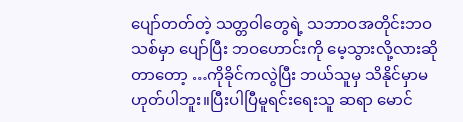ပျော်တတ်တဲ့ သတ္တဝါတွေရဲ့ သဘာဝအတိုင်းဘဝသစ်မှာ ပျော်ပြီး ဘဝဟောင်းကို မေ့သွားလို့လားဆိုတာတော့ …ကိုခိုင်ကလွဲပြီး ဘယ်သူမှ သိနိုင်မှာမဟုတ်ပါဘူး။ပြီးပါပြီမူရင်းရေးသူ ဆရာ မောင်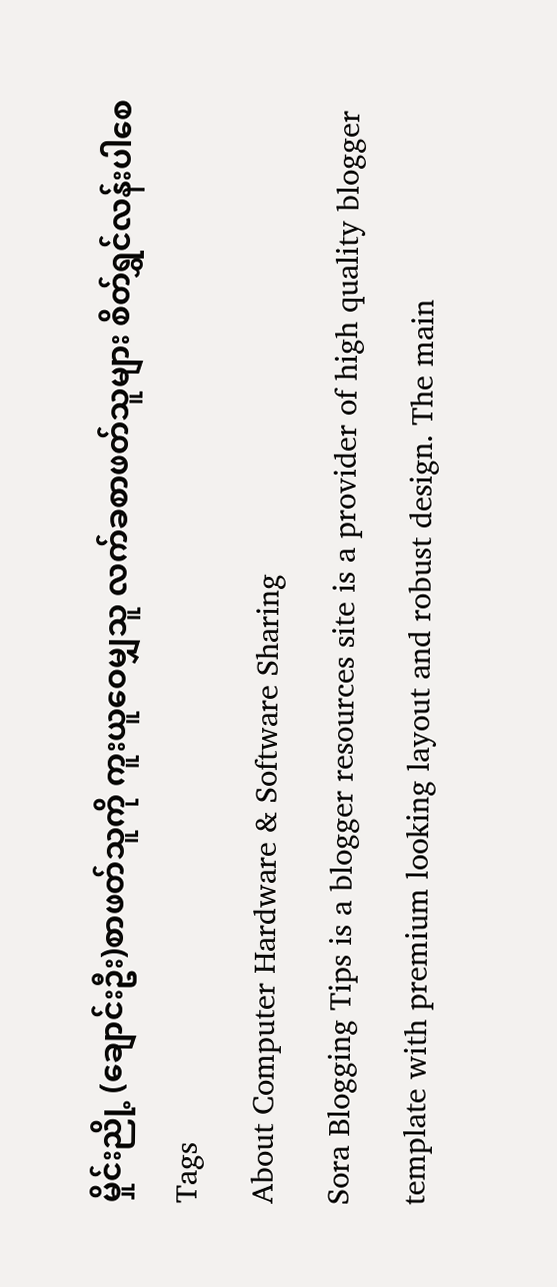မှိုင်းညို့ (ချောင်းဦး)စာဖတ်သူကို ကူးယူဝေမျှသူ လက်ခစာဖတ်သူများ စိတ်ရွှင်လန်းပါစေ
Tags
About Computer Hardware & Software Sharing
Sora Blogging Tips is a blogger resources site is a provider of high quality blogger template with premium looking layout and robust design. The main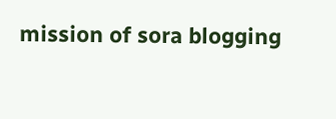mission of sora blogging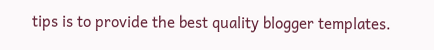tips is to provide the best quality blogger templates.